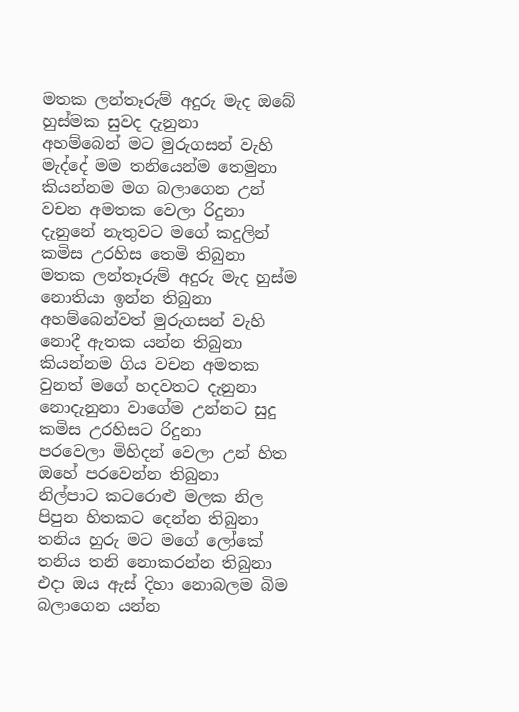මතක ලන්තෑරුම් අදුරු මැද ඔබේ හුස්මක සුවද දැනුනා
අහම්බෙන් මට මුරුගසන් වැහි මැද්දේ මම තනියෙන්ම තෙමුනා
කියන්නම මග බලාගෙන උන් වචන අමතක වෙලා රිදුනා
දැනුනේ නැතුවට මගේ කදුලින් කමිස උරහිස තෙමි තිබුනා
මතක ලන්තෑරුම් අදුරු මැද හුස්ම නොතියා ඉන්න තිබුනා
අහම්බෙන්වත් මුරුගසන් වැහි නොදී ඇතක යන්න තිබුනා
කියන්නම ගිය වචන අමතක වුනත් මගේ හදවතට දැනුනා
නොදැනුනා වාගේම උන්නට සුදු කමිස උරහිසට රිදුනා
පරවෙලා මිහිදන් වෙලා උන් හිත ඔහේ පරවෙන්න තිබුනා
නිල්පාට කටරොළු මලක නිල පිපුන හිතකට දෙන්න තිබුනා
තනිය හුරු මට මගේ ලෝකේ තනිය තනි නොකරන්න තිබුනා
එදා ඔය ඇස් දිහා නොබලම බිම බලාගෙන යන්න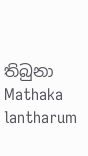තිබුනා
Mathaka lantharum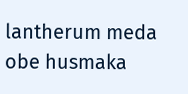lantherum meda obe husmaka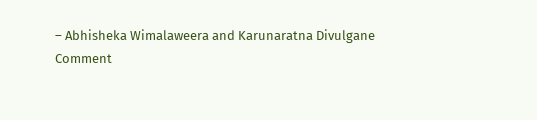– Abhisheka Wimalaweera and Karunaratna Divulgane
Comment